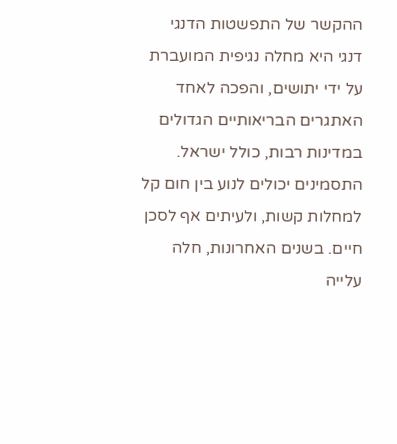ההקשר של התפשטות הדנגי
דנגי היא מחלה נגיפית המועברת על ידי יתושים, והפכה לאחד האתגרים הבריאותיים הגדולים במדינות רבות, כולל ישראל. התסמינים יכולים לנוע בין חום קל למחלות קשות, ולעיתים אף לסכן חיים. בשנים האחרונות, חלה עלייה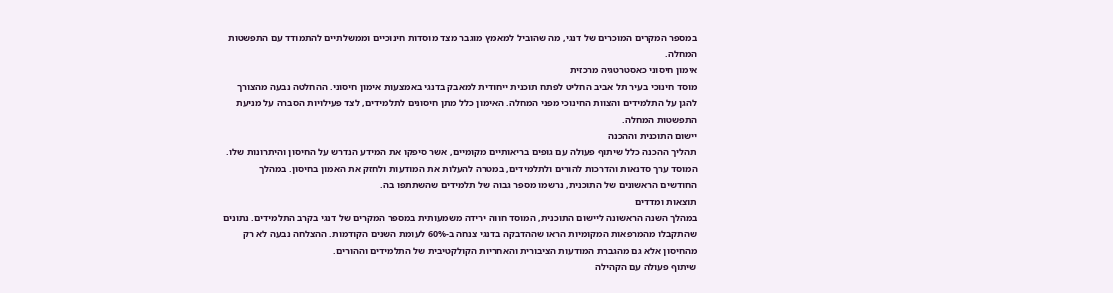במספר המקרים המוכרים של דנגי, מה שהוביל למאמץ מוגבר מצד מוסדות חינוכיים וממשלתיים להתמודד עם התפשטות המחלה.
אימון חיסוני כאסטרטגיה מרכזית
מוסד חינוכי בעיר תל אביב החליט לפתח תוכנית ייחודית למאבק בדנגי באמצעות אימון חיסוני. ההחלטה נבעה מהצורך להגן על התלמידים והצוות החינוכי מפני המחלה. האימון כלל מתן חיסונים לתלמידים, לצד פעילויות הסברה על מניעת התפשטות המחלה.
יישום התוכנית וההכנה
תהליך ההכנה כלל שיתוף פעולה עם גופים בריאותיים מקומיים, אשר סיפקו את המידע הנדרש על החיסון והיתרונות שלו. המוסד ערך סדנאות והדרכות להורים ולתלמידים, במטרה להעלות את המודעות ולחזק את האמון בחיסון. במהלך החודשים הראשונים של התוכנית, נרשמו מספר גבוה של תלמידים שהשתתפו בה.
תוצאות ומדדים
במהלך השנה הראשונה ליישום התוכנית, המוסד חווה ירידה משמעותית במספר המקרים של דנגי בקרב התלמידים. נתונים שהתקבלו מהמרפאות המקומיות הראו שההדבקה בדנגי צנחה ב-60% לעומת השנים הקודמות. ההצלחה נבעה לא רק מהחיסון אלא גם מהגברת המודעות הציבורית והאחריות הקולקטיבית של התלמידים וההורים.
שיתוף פעולה עם הקהילה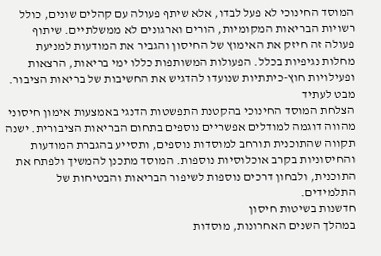המוסד החינוכי לא פעל לבדו, אלא שיתף פעולה עם קהלים שונים, כולל רשויות הבריאות המקומיות, הורים וארגונים לא ממשלתיים. שיתוף פעולה זה חיזק את האימוץ של החיסון והגביר את המודעות למניעת מחלות נגיפיות בכלל. הפעולות המשותפות כללו ימי בריאות, הרצאות ופעילויות חוץ-כיתתיות שנועדו להדגיש את החשיבות של בריאות הציבור.
מבט לעתיד
הצלחת המוסד החינוכי בהקטנת התפשטות הדנגי באמצעות אימון חיסוני מהווה דוגמה למודלים אפשריים נוספים בתחום הבריאות הציבורית. ישנה תקווה שהתוכנית תורחב למוסדות נוספים, ותסייע בהגברת המודעות והחיסוניות בקרב אוכלוסיות נוספות. המוסד מתכנן להמשיך ולפתח את התוכנית, ולבחון דרכים נוספות לשיפור הבריאות והבטיחות של התלמידים.
חדשנות בשיטות חיסון
במהלך השנים האחרונות, מוסדות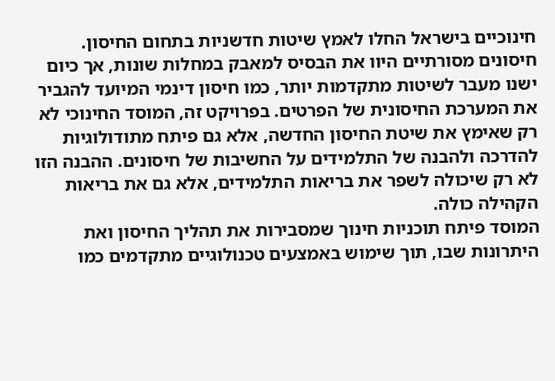חינוכיים בישראל החלו לאמץ שיטות חדשניות בתחום החיסון. חיסונים מסורתיים היוו את הבסיס למאבק במחלות שונות, אך כיום ישנו מעבר לשיטות מתקדמות יותר, כמו חיסון דינמי המיועד להגביר את המערכת החיסונית של הפרטים. בפרויקט זה, המוסד החינוכי לא רק שאימץ את שיטת החיסון החדשה, אלא גם פיתח מתודולוגיות להדרכה ולהבנה של התלמידים על החשיבות של חיסונים. ההבנה הזו לא רק שיכולה לשפר את בריאות התלמידים, אלא גם את בריאות הקהילה כולה.
המוסד פיתח תוכניות חינוך שמסבירות את תהליך החיסון ואת היתרונות שבו, תוך שימוש באמצעים טכנולוגיים מתקדמים כמו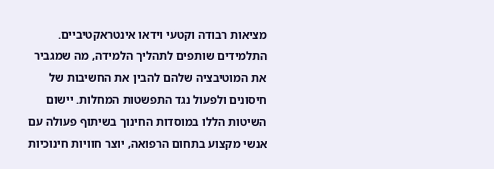מציאות רבודה וקטעי וידאו אינטראקטיביים. התלמידים שותפים לתהליך הלמידה, מה שמגביר את המוטיבציה שלהם להבין את החשיבות של חיסונים ולפעול נגד התפשטות המחלות. יישום השיטות הללו במוסדות החינוך בשיתוף פעולה עם אנשי מקצוע בתחום הרפואה, יוצר חוויות חינוכיות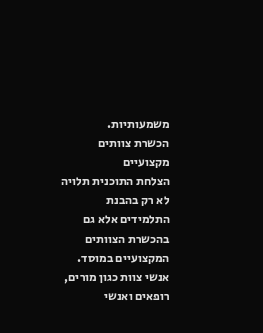משמעותיות.
הכשרת צוותים מקצועיים
הצלחת התוכנית תלויה לא רק בהבנת התלמידים אלא גם בהכשרת הצוותים המקצועיים במוסד. אנשי צוות כגון מורים, רופאים ואנשי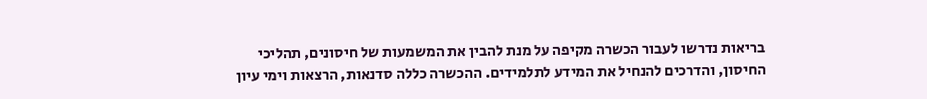בריאות נדרשו לעבור הכשרה מקיפה על מנת להבין את המשמעות של חיסונים, תהליכי החיסון, והדרכים להנחיל את המידע לתלמידים. ההכשרה כללה סדנאות, הרצאות וימי עיון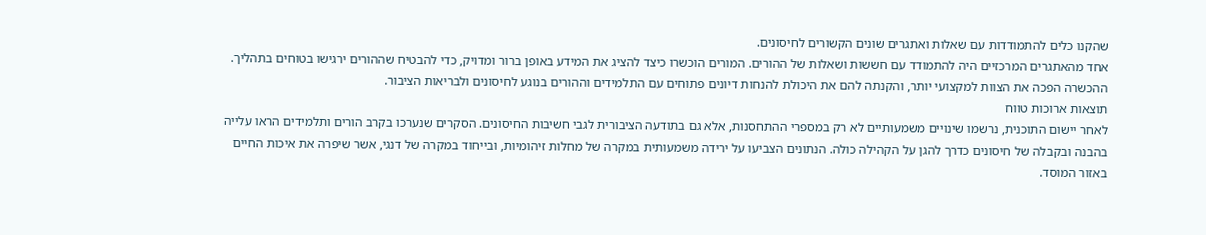שהקנו כלים להתמודדות עם שאלות ואתגרים שונים הקשורים לחיסונים.
אחד מהאתגרים המרכזיים היה להתמודד עם חששות ושאלות של ההורים. המורים הוכשרו כיצד להציג את המידע באופן ברור ומדויק, כדי להבטיח שההורים ירגישו בטוחים בתהליך. ההכשרה הפכה את הצוות למקצועי יותר, והקנתה להם את היכולת להנחות דיונים פתוחים עם התלמידים וההורים בנוגע לחיסונים ולבריאות הציבור.
תוצאות ארוכות טווח
לאחר יישום התוכנית, נרשמו שינויים משמעותיים לא רק במספרי ההתחסנות, אלא גם בתודעה הציבורית לגבי חשיבות החיסונים. הסקרים שנערכו בקרב הורים ותלמידים הראו עלייה בהבנה ובקבלה של חיסונים כדרך להגן על הקהילה כולה. הנתונים הצביעו על ירידה משמעותית במקרה של מחלות זיהומיות, ובייחוד במקרה של דנגי, אשר שיפרה את איכות החיים באזור המוסד.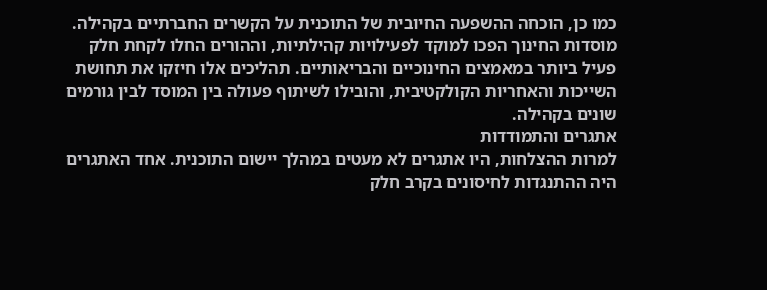כמו כן, הוכחה ההשפעה החיובית של התוכנית על הקשרים החברתיים בקהילה. מוסדות החינוך הפכו למוקד לפעילויות קהילתיות, וההורים החלו לקחת חלק פעיל ביותר במאמצים החינוכיים והבריאותיים. תהליכים אלו חיזקו את תחושת השייכות והאחריות הקולקטיבית, והובילו לשיתוף פעולה בין המוסד לבין גורמים שונים בקהילה.
אתגרים והתמודדות
למרות ההצלחות, היו אתגרים לא מעטים במהלך יישום התוכנית. אחד האתגרים היה ההתנגדות לחיסונים בקרב חלק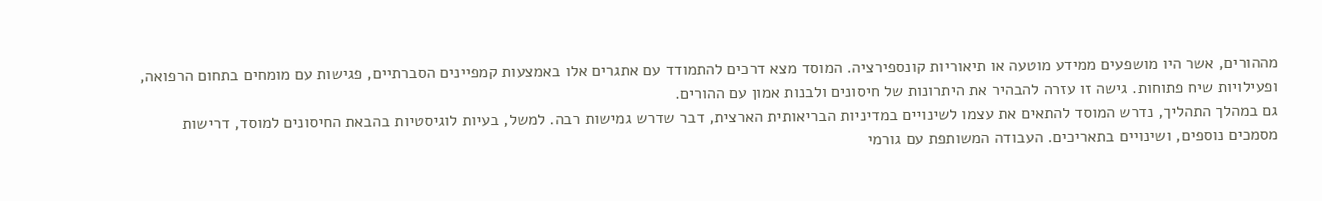מההורים, אשר היו מושפעים ממידע מוטעה או תיאוריות קונספירציה. המוסד מצא דרכים להתמודד עם אתגרים אלו באמצעות קמפיינים הסברתיים, פגישות עם מומחים בתחום הרפואה, ופעילויות שיח פתוחות. גישה זו עזרה להבהיר את היתרונות של חיסונים ולבנות אמון עם ההורים.
גם במהלך התהליך, נדרש המוסד להתאים את עצמו לשינויים במדיניות הבריאותית הארצית, דבר שדרש גמישות רבה. למשל, בעיות לוגיסטיות בהבאת החיסונים למוסד, דרישות מסמכים נוספים, ושינויים בתאריכים. העבודה המשותפת עם גורמי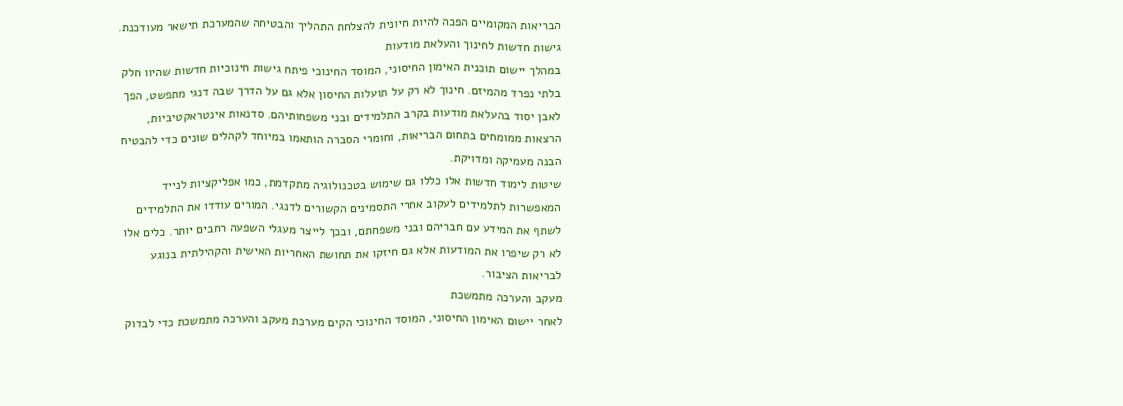הבריאות המקומיים הפכה להיות חיונית להצלחת התהליך והבטיחה שהמערכת תישאר מעודכנת.
גישות חדשות לחינוך והעלאת מודעות
במהלך יישום תוכנית האימון החיסוני, המוסד החינוכי פיתח גישות חינוכיות חדשות שהיוו חלק בלתי נפרד מהמיזם. חינוך לא רק על תועלות החיסון אלא גם על הדרך שבה דנגי מתפשט, הפך לאבן יסוד בהעלאת מודעות בקרב התלמידים ובני משפחותיהם. סדנאות אינטראקטיביות, הרצאות ממומחים בתחום הבריאות, וחומרי הסברה הותאמו במיוחד לקהלים שונים כדי להבטיח הבנה מעמיקה ומדויקת.
שיטות לימוד חדשות אלו כללו גם שימוש בטכנולוגיה מתקדמת, כמו אפליקציות לנייד המאפשרות לתלמידים לעקוב אחרי התסמינים הקשורים לדנגי. המורים עודדו את התלמידים לשתף את המידע עם חבריהם ובני משפחתם, ובכך לייצר מעגלי השפעה רחבים יותר. כלים אלו לא רק שיפרו את המודעות אלא גם חיזקו את תחושת האחריות האישית והקהילתית בנוגע לבריאות הציבור.
מעקב והערכה מתמשכת
לאחר יישום האימון החיסוני, המוסד החינוכי הקים מערכת מעקב והערכה מתמשכת כדי לבדוק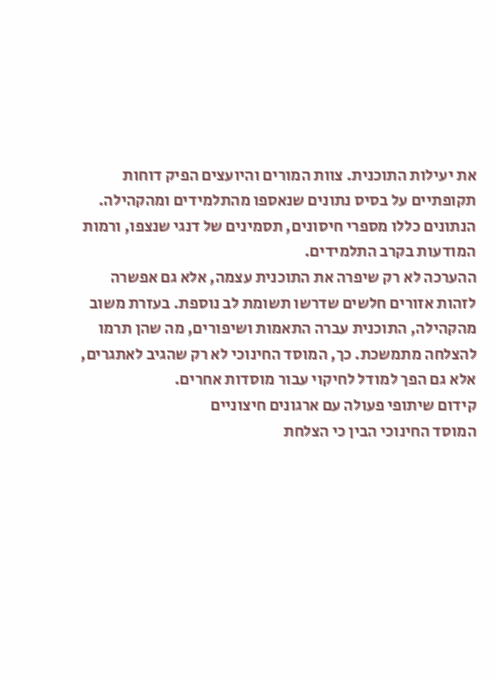את יעילות התוכנית. צוות המורים והיועצים הפיק דוחות תקופתיים על בסיס נתונים שנאספו מהתלמידים ומהקהילה. הנתונים כללו מספרי חיסונים, תסמינים של דנגי שנצפו, ורמות המודעות בקרב התלמידים.
ההערכה לא רק שיפרה את התוכנית עצמה, אלא גם אפשרה לזהות אזורים חלשים שדרשו תשומת לב נוספת. בעזרת משוב מהקהילה, התוכנית עברה התאמות ושיפורים, מה שהן תרמו להצלחה מתמשכת. כך, המוסד החינוכי לא רק שהגיב לאתגרים, אלא גם הפך למודל לחיקוי עבור מוסדות אחרים.
קידום שיתופי פעולה עם ארגונים חיצוניים
המוסד החינוכי הבין כי הצלחת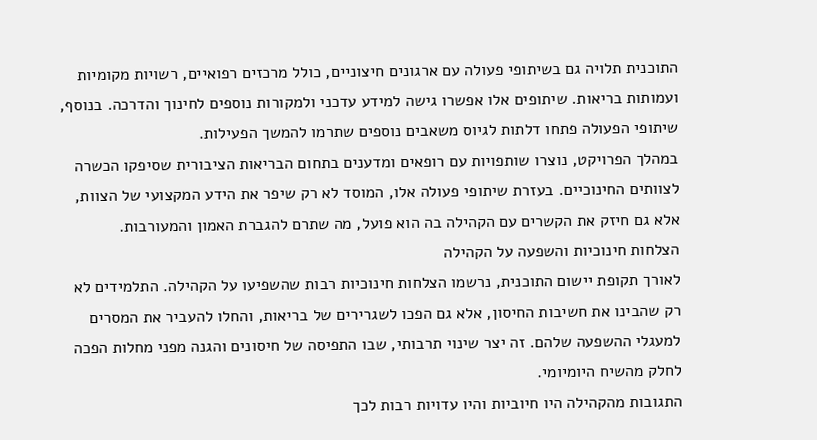התוכנית תלויה גם בשיתופי פעולה עם ארגונים חיצוניים, כולל מרכזים רפואיים, רשויות מקומיות ועמותות בריאות. שיתופים אלו אפשרו גישה למידע עדכני ולמקורות נוספים לחינוך והדרכה. בנוסף, שיתופי הפעולה פתחו דלתות לגיוס משאבים נוספים שתרמו להמשך הפעילות.
במהלך הפרויקט, נוצרו שותפויות עם רופאים ומדענים בתחום הבריאות הציבורית שסיפקו הכשרה לצוותים החינוכיים. בעזרת שיתופי פעולה אלו, המוסד לא רק שיפר את הידע המקצועי של הצוות, אלא גם חיזק את הקשרים עם הקהילה בה הוא פועל, מה שתרם להגברת האמון והמעורבות.
הצלחות חינוכיות והשפעה על הקהילה
לאורך תקופת יישום התוכנית, נרשמו הצלחות חינוכיות רבות שהשפיעו על הקהילה. התלמידים לא רק שהבינו את חשיבות החיסון, אלא גם הפכו לשגרירים של בריאות, והחלו להעביר את המסרים למעגלי ההשפעה שלהם. זה יצר שינוי תרבותי, שבו התפיסה של חיסונים והגנה מפני מחלות הפכה לחלק מהשיח היומיומי.
התגובות מהקהילה היו חיוביות והיו עדויות רבות לכך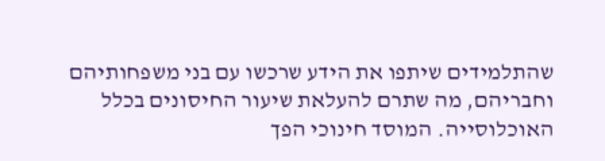שהתלמידים שיתפו את הידע שרכשו עם בני משפחותיהם וחבריהם, מה שתרם להעלאת שיעור החיסונים בכלל האוכלוסייה. המוסד חינוכי הפך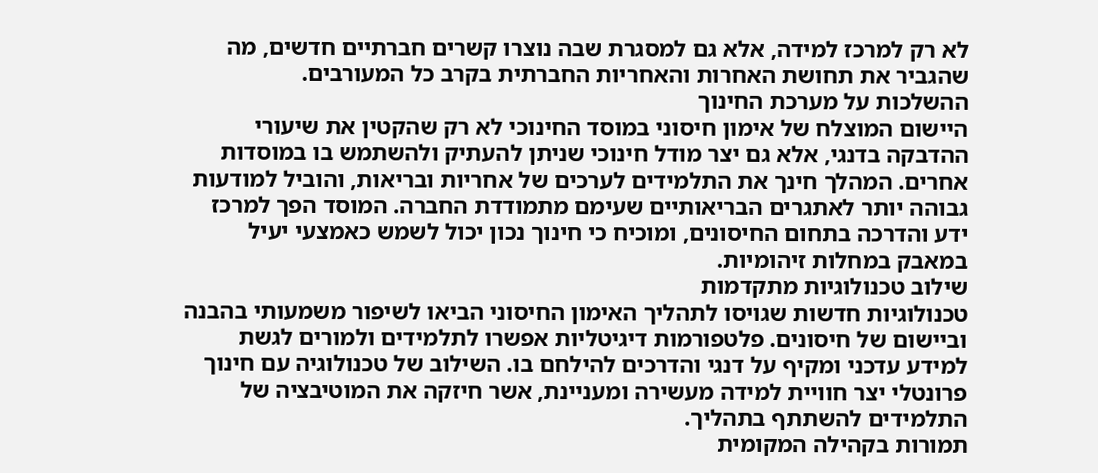לא רק למרכז למידה, אלא גם למסגרת שבה נוצרו קשרים חברתיים חדשים, מה שהגביר את תחושת האחרות והאחריות החברתית בקרב כל המעורבים.
ההשלכות על מערכת החינוך
היישום המוצלח של אימון חיסוני במוסד החינוכי לא רק שהקטין את שיעורי ההדבקה בדנגי, אלא גם יצר מודל חינוכי שניתן להעתיק ולהשתמש בו במוסדות אחרים. המהלך חינך את התלמידים לערכים של אחריות ובריאות, והוביל למודעות גבוהה יותר לאתגרים הבריאותיים שעימם מתמודדת החברה. המוסד הפך למרכז ידע והדרכה בתחום החיסונים, ומוכיח כי חינוך נכון יכול לשמש כאמצעי יעיל במאבק במחלות זיהומיות.
שילוב טכנולוגיות מתקדמות
טכנולוגיות חדשות שגויסו לתהליך האימון החיסוני הביאו לשיפור משמעותי בהבנה וביישום של חיסונים. פלטפורמות דיגיטליות אפשרו לתלמידים ולמורים לגשת למידע עדכני ומקיף על דנגי והדרכים להילחם בו. השילוב של טכנולוגיה עם חינוך פרונטלי יצר חוויית למידה מעשירה ומעניינת, אשר חיזקה את המוטיבציה של התלמידים להשתתף בתהליך.
תמורות בקהילה המקומית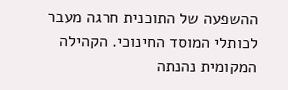ההשפעה של התוכנית חרגה מעבר לכותלי המוסד החינוכי. הקהילה המקומית נהנתה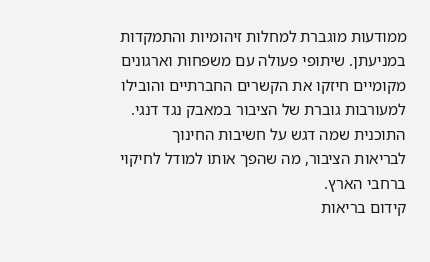ממודעות מוגברת למחלות זיהומיות והתמקדות במניעתן. שיתופי פעולה עם משפחות וארגונים מקומיים חיזקו את הקשרים החברתיים והובילו למעורבות גוברת של הציבור במאבק נגד דנגי. התוכנית שמה דגש על חשיבות החינוך לבריאות הציבור, מה שהפך אותו למודל לחיקוי ברחבי הארץ.
קידום בריאות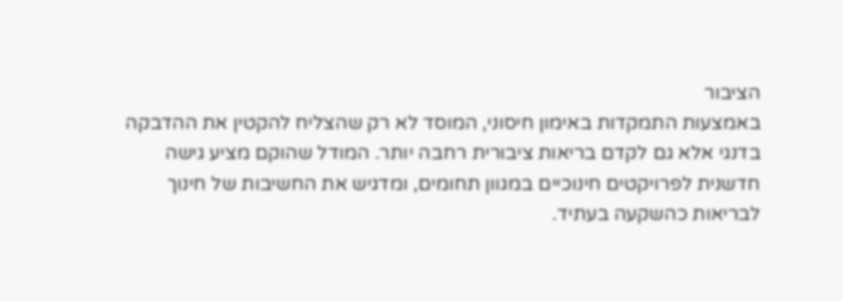הציבור
באמצעות התמקדות באימון חיסוני, המוסד לא רק שהצליח להקטין את ההדבקה בדנגי אלא גם לקדם בריאות ציבורית רחבה יותר. המודל שהוקם מציע גישה חדשנית לפרויקטים חינוכיים במגוון תחומים, ומדגיש את החשיבות של חינוך לבריאות כהשקעה בעתיד.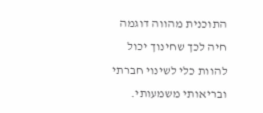התוכנית מהווה דוגמה חיה לכך שחינוך יכול להוות כלי לשינוי חברתי ובריאותי משמעותי.